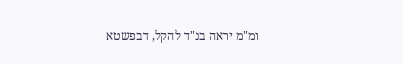ומ"מ יראה בנ"ד להקל, דבפשטא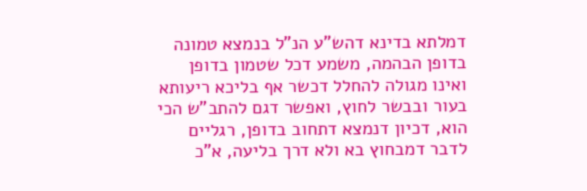דמלתא בדינא דהש"ע הנ"ל בנמצא טמונה בדופן הבהמה, משמע דכל שטמון בדופן ואינו מגולה להחלל דכשר אף בליכא ריעותא בעור ובבשר לחוץ, ואפשר דגם להתב"ש הכי הוא, דכיון דנמצא דתחוב בדופן, רגליים לדבר דמבחוץ בא ולא דרך בליעה, א"כ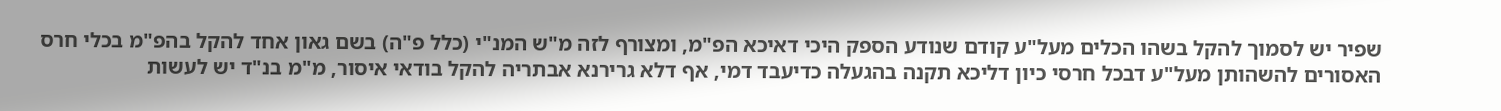שפיר יש לסמוך להקל בשהו הכלים מעל"ע קודם שנודע הספק היכי דאיכא הפ"מ, ומצורף לזה מ"ש המנ"י (כלל פ"ה) בשם גאון אחד להקל בהפ"מ בכלי חרס האסורים להשהותן מעל"ע דבכל חרסי כיון דליכא תקנה בהגעלה כדיעבד דמי, אף דלא גרירנא אבתריה להקל בודאי איסור, מ"מ בנ"ד יש לעשות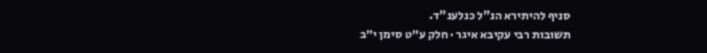סניף להיתירא הנ"ל כנלענ"ד.
תשובות רבי עקיבא איגר · חלק ע״ט סימן י״ב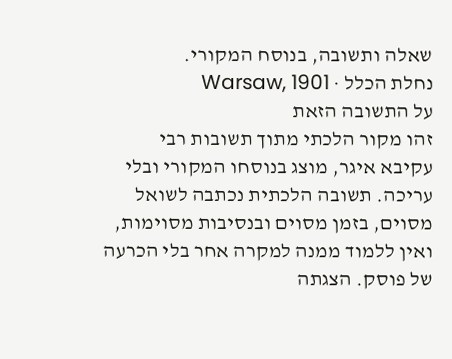שאלה ותשובה, בנוסח המקורי.
נחלת הכלל · Warsaw, 1901
על התשובה הזאת
זהו מקור הלכתי מתוך תשובות רבי עקיבא איגר, מוצג בנוסחו המקורי ובלי עריכה. תשובה הלכתית נכתבה לשואל מסוים, בזמן מסוים ובנסיבות מסוימות, ואין ללמוד ממנה למקרה אחר בלי הכרעה של פוסק. הצגתה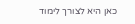כאן היא לצורך לימוד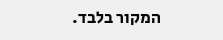המקור בלבד.